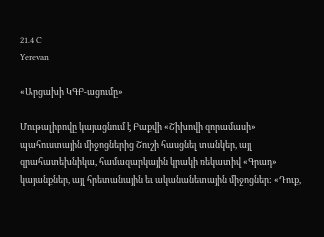21.4 C
Yerevan

«Արցախի ԿԳԲ-ացումը»

Մութալիբովը կայացնում է Բաքվի «Շիխովի զորամասի» պահուստային միջոցներից Շուշի հասցնել տանկեր, այլ զրահատեխնիկա, համազարկային կրակի ռեկատիվ «Գրադ» կայանքներ, այլ հրետանային եւ ականանետային միջոցներ: «Դուք,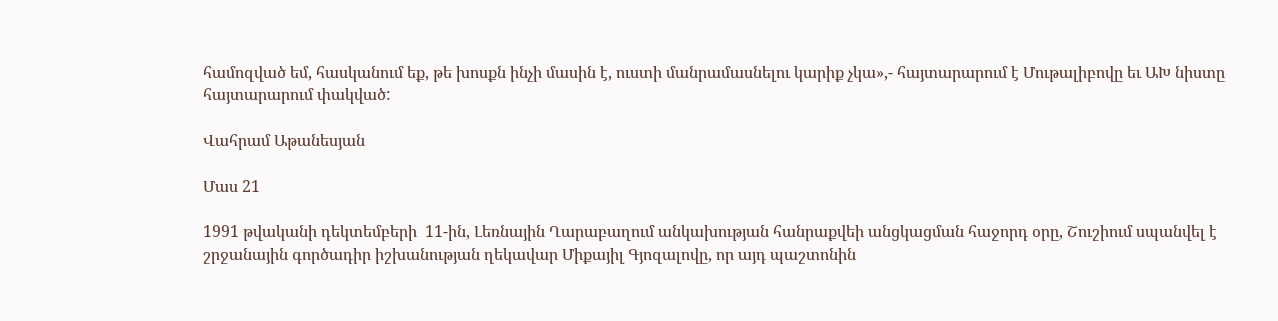համոզված եմ, հասկանում եք, թե խոսքն ինչի մասին է, ուստի մանրամասնելու կարիք չկա»,- հայտարարում է Մութալիբովը եւ ԱԽ նիստը հայտարարում փակված:

Վահրամ Աթանեսյան

Մաս 21

1991 թվականի դեկտեմբերի  11-ին, Լեռնային Ղարաբաղում անկախության հանրաքվեի անցկացման հաջորդ օրը, Շուշիում սպանվել է շրջանային գործադիր իշխանության ղեկավար Միքայիլ Գյոզալովը, որ այդ պաշտոնին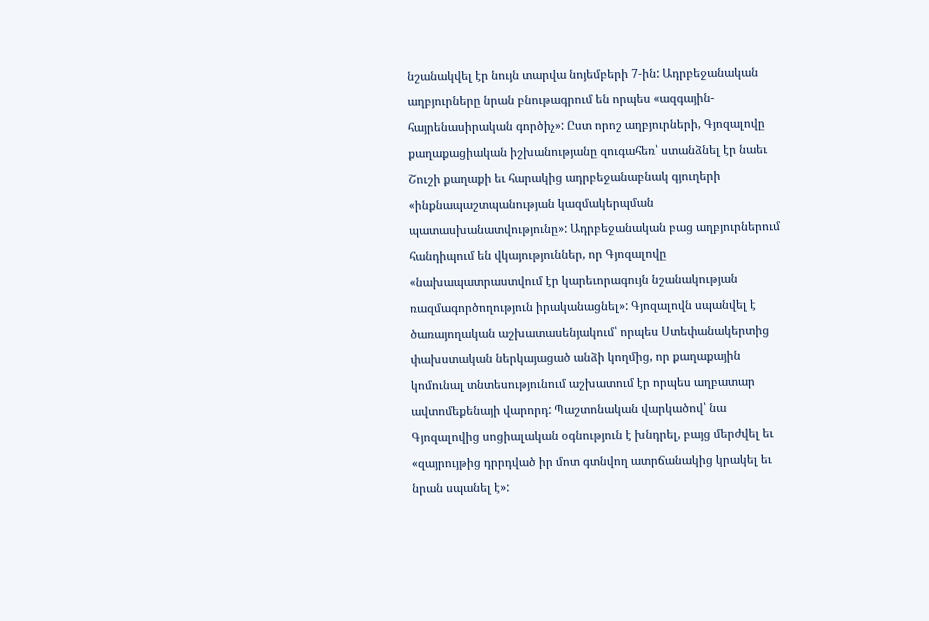նշանակվել էր նույն տարվա նոյեմբերի 7‑ին: Ադրբեջանական աղբյուրները նրան բնութագրում են որպես «ազգային-հայրենասիրական գործիչ»: Ըստ որոշ աղբյուրների, Գյոզալովը քաղաքացիական իշխանությանը զուգահեռ՝ ստանձնել էր նաեւ Շուշի քաղաքի եւ հարակից ադրբեջանաբնակ գյուղերի «ինքնապաշտպանության կազմակերպման պատասխանատվությունը»: Ադրբեջանական բաց աղբյուրներում հանդիպում են վկայություններ, որ Գյոզալովը «նախապատրաստվում էր կարեւորագույն նշանակության ռազմագործողություն իրականացնել»: Գյոզալովն սպանվել է ծառայողական աշխատասենյակում՝ որպես Ստեփանակերտից փախստական ներկայացած անձի կողմից, որ քաղաքային կոմունալ տնտեսությունում աշխատում էր որպես աղբատար ավտոմեքենայի վարորդ: Պաշտոնական վարկածով՝ նա Գյոզալովից սոցիալական օգնություն է խնդրել, բայց մերժվել եւ «զայրույթից դրրդված իր մոտ գտնվող ատրճանակից կրակել եւ նրան սպանել է»: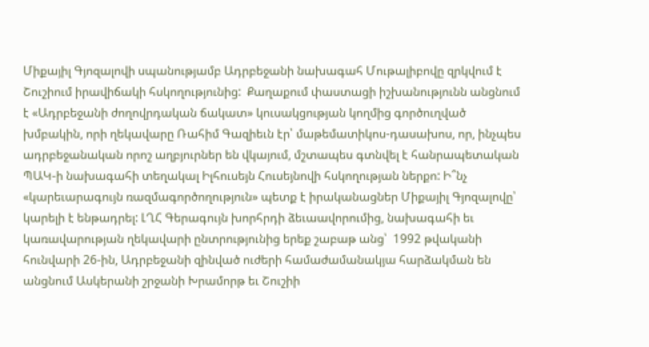Միքայիլ Գյոզալովի սպանությամբ Ադրբեջանի նախագահ Մութալիբովը զրկվում է Շուշիում իրավիճակի հսկողությունից:  Քաղաքում փաստացի իշխանությունն անցնում է «Ադրբեջանի ժողովրդական ճակատ» կուսակցության կողմից գործուղված խմբակին, որի ղեկավարը Ռահիմ Գազիեւն էր՝ մաթեմատիկոս-դասախոս, որ, ինչպես ադրբեջանական որոշ աղբյուրներ են վկայում, մշտապես գտնվել է հանրապետական ՊԱԿ‑ի նախագահի տեղակալ Իլհուսեյն Հուսեյնովի հսկողության ներքո: Ի՞նչ «կարեւարագույն ռազմագործողություն» պետք է իրականացներ Միքայիլ Գյոզալովը՝ կարելի է ենթադրել: ԼՂՀ Գերագույն խորհրդի ձեւաավորումից, նախագահի եւ կառավարության ղեկավարի ընտրությունից երեք շաբաթ անց՝  1992 թվականի հունվարի 26-ին, Ադրբեջանի զինված ուժերի համաժամանակյա հարձակման են անցնում Ասկերանի շրջանի Խրամորթ եւ Շուշիի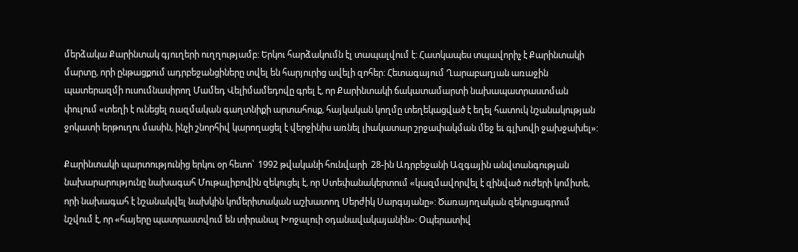մերձակա Քարինտակ գյուղերի ուղղությամբ: Երկու հարձակումն էլ տապալվում է: Հատկապես տպավորիչ է Քարինտակի մարտը, որի ընթացքում ադրբեջանցիները տվել են հարյուրից ավելի զոհեր: Հետագայում Ղարաբաղյան առաջին պատերազմի ուսումնասիրող Մամեդ Վելիմամեդովը գրել է, որ Քարինտակի ճակատամարտի նախապատրաստման փուլում «տեղի է ունեցել ռազմական գաղտնիքի արտահոսք, հայկական կողմը տեղեկացված է եղել հատուկ նշանակության ջոկատի երթուղու մասին, ինչի շնորհիվ կարողացել է վերջինիս առնել լիակատար շրջափակման մեջ եւ գլխովի ջախջախել»:

Քարինտակի պարտությունից երկու օր հետո՝  1992 թվականի հունվարի  28-ին Ադրբեջանի Ազգային անվտանգության նախարարությունը նախագահ Մութալիբովին զեկուցել է, որ Ստեփանակերտում «կազմավորվել է զինված ուժերի կոմիտե, որի նախագահ է նշանակվել նախկին կոմերիտական աշխատող Սերժիկ Սարգսյանը»: Ծառայողական զեկուցագրում նշվում է, որ «հայերը պատրաստվում են տիրանալ Խոջալուի օդանավակայանին»: Օպերատիվ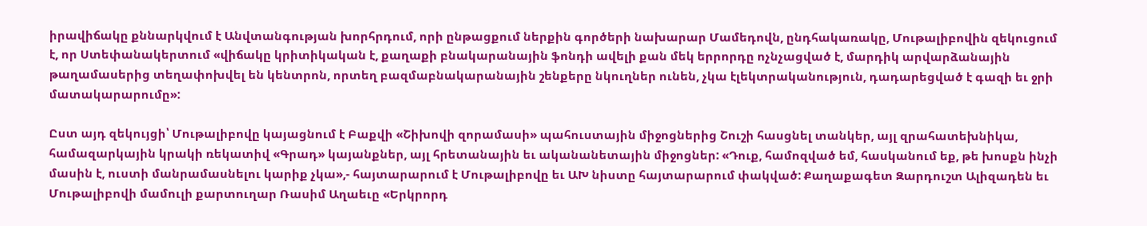իրավիճակը քննարկվում է Անվտանգության խորհրդում, որի ընթացքում ներքին գործերի նախարար Մամեդովն, ընդհակառակը, Մութալիբովին զեկուցում է, որ Ստեփանակերտում «վիճակը կրիտիկական է, քաղաքի բնակարանային ֆոնդի ավելի քան մեկ երրորդը ոչնչացված է, մարդիկ արվարձանային թաղամասերից տեղափոխվել են կենտրոն, որտեղ բազմաբնակարանային շենքերը նկուղներ ունեն, չկա էլեկտրականություն, դադարեցված է գազի եւ ջրի մատակարարումը»:

Ըստ այդ զեկույցի՝ Մութալիբովը կայացնում է Բաքվի «Շիխովի զորամասի» պահուստային միջոցներից Շուշի հասցնել տանկեր, այլ զրահատեխնիկա, համազարկային կրակի ռեկատիվ «Գրադ» կայանքներ, այլ հրետանային եւ ականանետային միջոցներ: «Դուք, համոզված եմ, հասկանում եք, թե խոսքն ինչի մասին է, ուստի մանրամասնելու կարիք չկա»,- հայտարարում է Մութալիբովը եւ ԱԽ նիստը հայտարարում փակված: Քաղաքագետ Զարդուշտ Ալիզադեն եւ Մութալիբովի մամուլի քարտուղար Ռասիմ Աղաեւը «Երկրորդ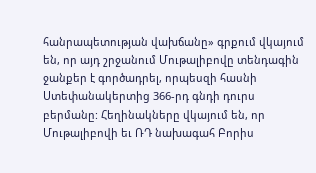հանրապետության վախճանը» գրքում վկայում են, որ այդ շրջանում Մութալիբովը տենդագին ջանքեր է գործադրել, որպեսզի հասնի Ստեփանակերտից 366-րդ գնդի դուրս բերմանը: Հեղինակները վկայում են, որ Մութալիբովի եւ ՌԴ նախագահ Բորիս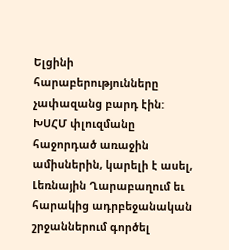Ելցինի հարաբերությունները չափազանց բարդ էին: ԽՍՀՄ փլուզմանը հաջորդած առաջին ամիսներին, կարելի է ասել, Լեռնային Ղարաբաղում եւ հարակից ադրբեջանական շրջաններում գործել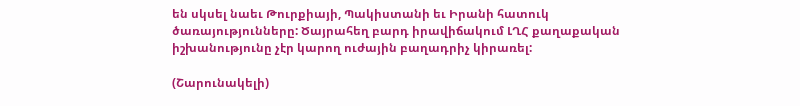են սկսել նաեւ Թուրքիայի, Պակիստանի եւ Իրանի հատուկ ծառայությունները: Ծայրահեղ բարդ իրավիճակում ԼՂՀ քաղաքական իշխանությունը չէր կարող ուժային բաղադրիչ կիրառել:

(Շարունակելի)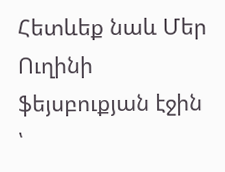Հետևեք նաև Մեր Ուղինի ֆեյսբուքյան էջին ՝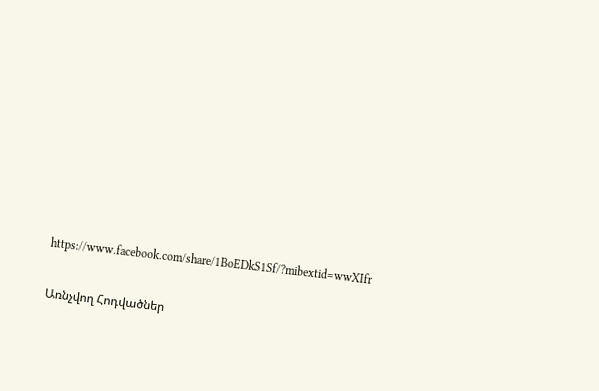https://www.facebook.com/share/1BoEDkS1Sf/?mibextid=wwXIfr

Առնչվող Հոդվածներ